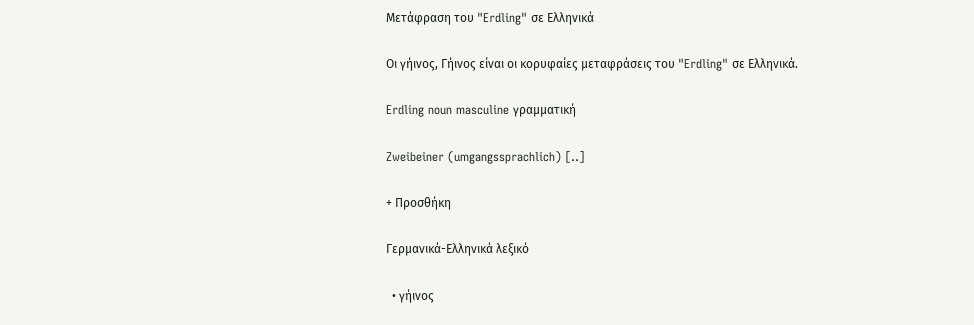Μετάφραση του "Erdling" σε Ελληνικά

Οι γήινος, Γήινος είναι οι κορυφαίες μεταφράσεις του "Erdling" σε Ελληνικά.

Erdling noun masculine γραμματική

Zweibeiner (umgangssprachlich) [..]

+ Προσθήκη

Γερμανικά-Ελληνικά λεξικό

  • γήινος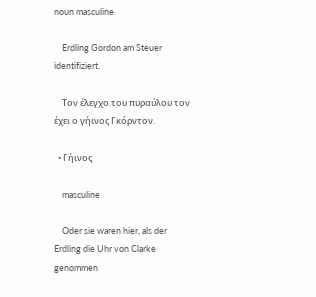noun masculine

    Erdling Gordon am Steuer identifiziert.

    Τον έλεγχο του πυραύλου τον έχει ο γήινος Γκόρντον.

  • Γήινος

    masculine

    Oder sie waren hier, als der Erdling die Uhr von Clarke genommen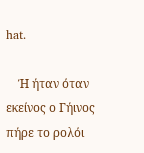hat.

    Ή ήταν όταν εκείνος ο Γήινος πήρε το ρολόι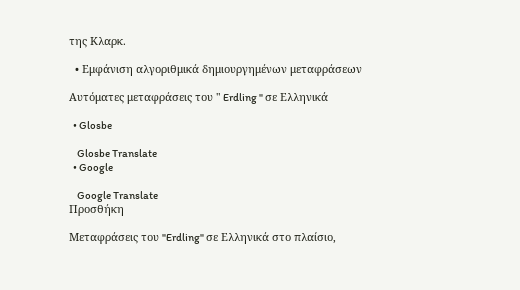της Κλαρκ.

  • Εμφάνιση αλγοριθμικά δημιουργημένων μεταφράσεων

Αυτόματες μεταφράσεις του " Erdling " σε Ελληνικά

  • Glosbe

    Glosbe Translate
  • Google

    Google Translate
Προσθήκη

Μεταφράσεις του "Erdling" σε Ελληνικά στο πλαίσιο,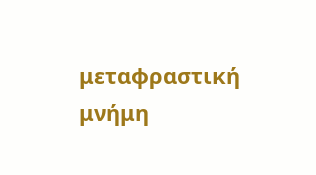μεταφραστική μνήμη